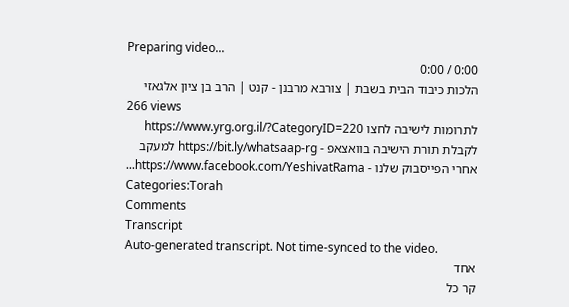Preparing video...
0:00 / 0:00
הלכות כיבוד הבית בשבת | צורבא מרבנן - קנט | הרב בן ציון אלגאזי
266 views
לתרומות לישיבה לחצו https://www.yrg.org.il/?CategoryID=220 לקבלת תורת הישיבה בוואצאפ - https://bit.ly/whatsaap-rg למעקב אחרי הפייסבוק שלנו - https://www.facebook.com/YeshivatRama...
Categories:Torah
Comments
Transcript
Auto-generated transcript. Not time-synced to the video.
אחד
קר כל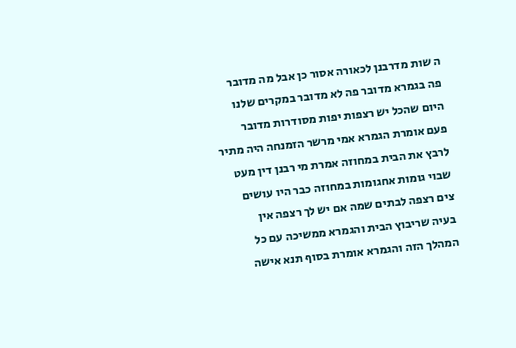ה שות מדרבנן לכאורה אסור כן אבל מה מדובר
פה בגמרא מדובר פה לא מדובר במקרים שלנו
היום שהכל יש רצפות יפות מסודרות מדובר
פעם אומרת הגמרא אמי מרשר הזמנחה היה מתיר
לרבץ את הבית במחוזה אמרת מי רבנן דין מעט
שבוי גומות אחגומות במחוזה כבר היו עושים
צים רצפה לבתים שמה אם יש לך רצפה אין
בעיה שריבוץ הבית והגמרא ממשיכה עם כל
המהלך הזה והגמרא אומרת בסוף תנא אישה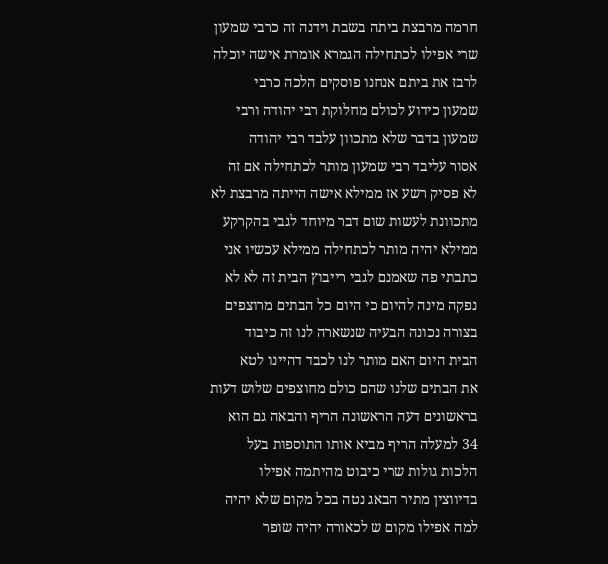חרמה מרבצת ביתה בשבת וידנה זה כרבי שמעון
שרי אפילו לכתחילה הגמרא אומרת אישה יוכלה
לרבז את ביתם אנחנו פוסקים הלכה כרבי
שמעון כידוע לכולם מחלוקת רבי יהודה ורבי
שמעון בדבר שלא מתכוון עלבד רבי יהודה
אסור עליבד רבי שמעון מותר לכתחילה אם זה
לא פסיק רשע אז ממילא אישה הייתה מרבצת לא
מתכוונת לעשות שום דבר מיוחד לגבי בהקרקע
ממילא יהיה מותר לכתחילה ממילא עכשיו אני
כתבתי פה שאמנם לגבי רייבוץ הבית זה לא לא
נפקה מינה להיום כי היום כל הבתים מרוצפים
בצורה נכונה הבעיה שנשארה לנו זה כיבוד
הבית היום האם מותר לנו לכבד דהיינו לטא
את הבתים שלנו שהם כולם מחוצפים שלוש דעות
בראשונים דעה הראשונה הריף והבאה גם הוא
34 למעלה הריף מביא אותו התוספות בעל
הלכות גולות שרי כיבוט מהיתמה אפילו
בדיווצין מתיר הבאג נטה בכל מקום שלא יהיה
למה אפילו מקום ש לכאורה יהיה שופר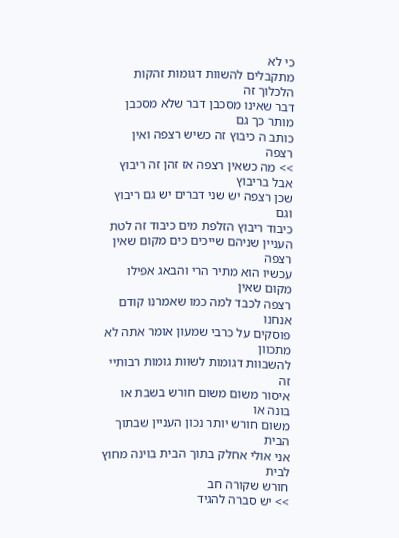כי לא
מתקבלים להשוות דגומות זהקות הלכלוך זה
דבר שאינו מסכבן דבר שלא מסכבן מותר כך גם
כותב ה כיבוץ זה כשיש רצפה ואין רצפה
>> מה כשאין רצפה אז זהן זה ריבוץ אבל בריבוץ
שכן רצפה יש שני דברים יש גם ריבוץ וגם
כיבוד ריבוץ הזלפת מים כיבוד זה לטת
העניין שניהם שייכים כים מקום שאין רצפה
עכשיו הוא מתיר הרי והבאג אפילו מקום שאין
רצפה לכבד למה כמו שאמרנו קודם אנחנו
פוסקים על כרבי שמעון אומר אתה לא מתכוון
להשבוות דגומות לשוות גומות רבותיי זה
איסור משום משום חורש בשבת או בונה או
משום חורש יותר נכון העניין שבתוך הבית
אני אולי אחלק בתוך הבית בוינה מחוץ לבית
חורש שקורה חב
>> יש סברה להגיד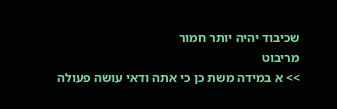שכיבוד יהיה יותר חמור
מריבוט
>> א במידה משת כן כי אתה ודאי עושה פעולה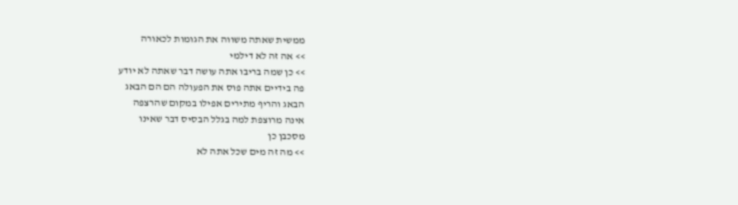ממשית שאתה משווה את הגומות לכאורה
>> אה זה לא דילמי
>> כן שמה בריבו אתה עושה דבר שאתה לא יודע
פה בידיים אתה פוס את הפעולה הם הם הבאג
הבאג והריף מתירים אפילו במקום שהרצפה
אינה מרוצפת למה בגלל הבסיס דבר שאינו
מסכבן כן
>> מה זה מים שכל אתה לא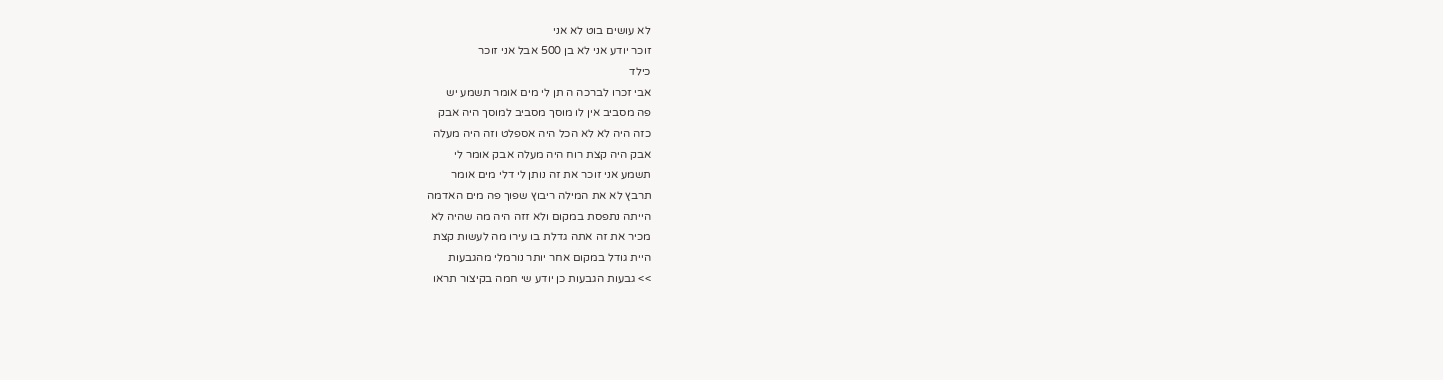לא עושים בוט לא אני
זוכר יודע אני לא בן 500 אבל אני זוכר
כילד
אבי זכרו לברכה ה תן לי מים אומר תשמע יש
פה מסביב אין לו מוסך מסביב למוסך היה אבק
כזה היה לא לא הכל היה אספלט וזה היה מעלה
אבק היה קצת רוח היה מעלה אבק אומר לי
תשמע אני זוכר את זה נותן לי דלי מים אומר
תרבץ לא את המילה ריבוץ שפוך פה מים האדמה
הייתה נתפסת במקום ולא זזה היה מה שהיה לא
מכיר את זה אתה גדלת בו עירו מה לעשות קצת
היית גודל במקום אחר יותר נורמלי מהגבעות
>> גבעות הגבעות כן יודע שי חמה בקיצור תראו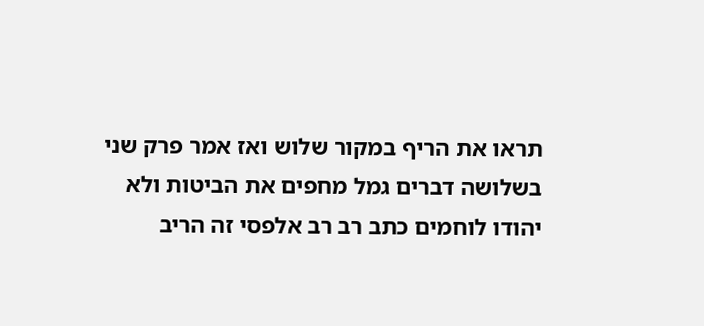תראו את הריף במקור שלוש ואז אמר פרק שני
בשלושה דברים גמל מחפים את הביטות ולא
יהודו לוחמים כתב רב רב אלפסי זה הריב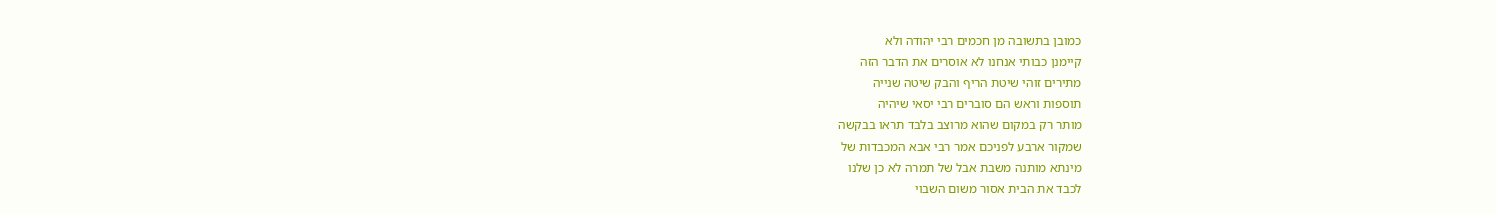כמובן בתשובה מן חכמים רבי יהודה ולא
קיימנן כבותי אנחנו לא אוסרים את הדבר הזה
מתירים זוהי שיטת הריף והבק שיטה שנייה
תוספות וראש הם סוברים רבי יסאי שיהיה
מותר רק במקום שהוא מרוצב בלבד תראו בבקשה
שמקור ארבע לפניכם אמר רבי אבא המכבדות של
מינתא מותנה משבת אבל של תמרה לא כן שלנו
לכבד את הבית אסור משום השבוי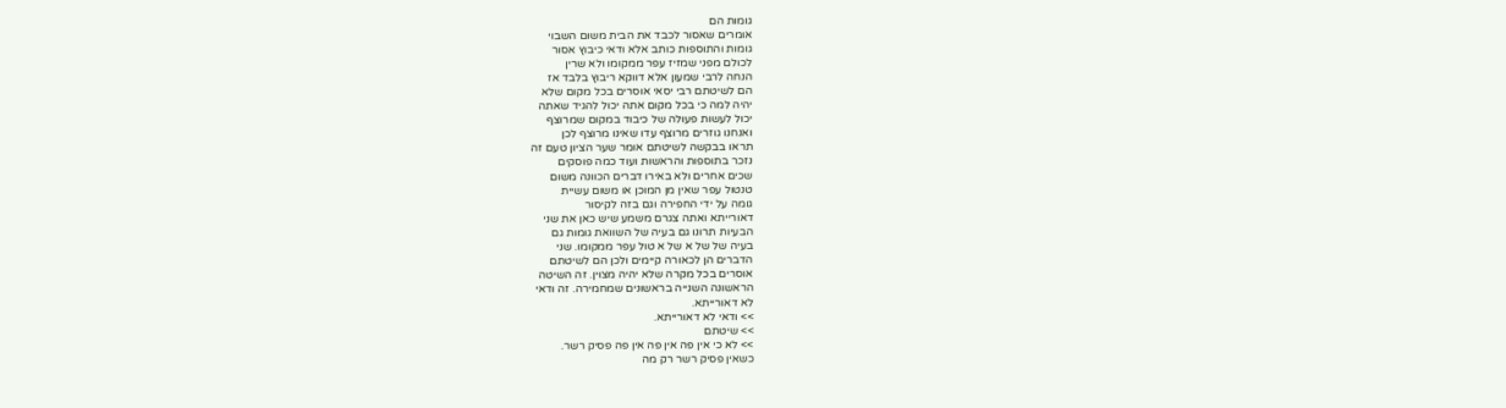גומות הם
אומרים שאסור לכבד את הבית משום השבוי
גומות והתוספות כותב אלא ודאי כיבוץ אסור
לכולם מפני שמזיז עפר ממקומו ולא שרין
הנחה לרבי שמעון אלא דווקא ריבוץ בלבד אז
הם לשיטתם רבי יסאי אוסרים בכל מקום שלא
יהיה למה כי בכל מקום אתה יכול להגיד שאתה
יכול לעשות פעולה של כיבוד במקום שמרוצף
ואנחנו גוזרים מרוצף עדו שאינו מרוצף לכן
תראו בבקשה לשיטתם אומר שער הציון טעם זה
נזכר בתוספות והראשות ועוד כמה פוסקים
שכים אחרים ולא באירו דברים הכוונה משום
טנטול עפר שאין מן המוכן או משום עשיית
גומה על ידי החפירה וגם בזה לקיסור
דאורייתא ואתה צגרם משמע שיש כאן את שני
הבעיות תרונו גם בעיה של השוואת גומות גם
בעיה של של א של א טול עפר ממקומו. שני
הדברים הן לכאורה קיימים ולכן הם לשיטתם
אוסרים בכל מקרה שלא יהיה מצוין. זה השיטה
הראשונה השנייה בראשונים שמחמירה. זה ודאי
לא דאורייתא.
>> ודאי לא דאורייתא.
>> שיטתם
>> לא כי אין פה אין פה אין פה פסיק רשר.
כשאין פסיק רשר רק מה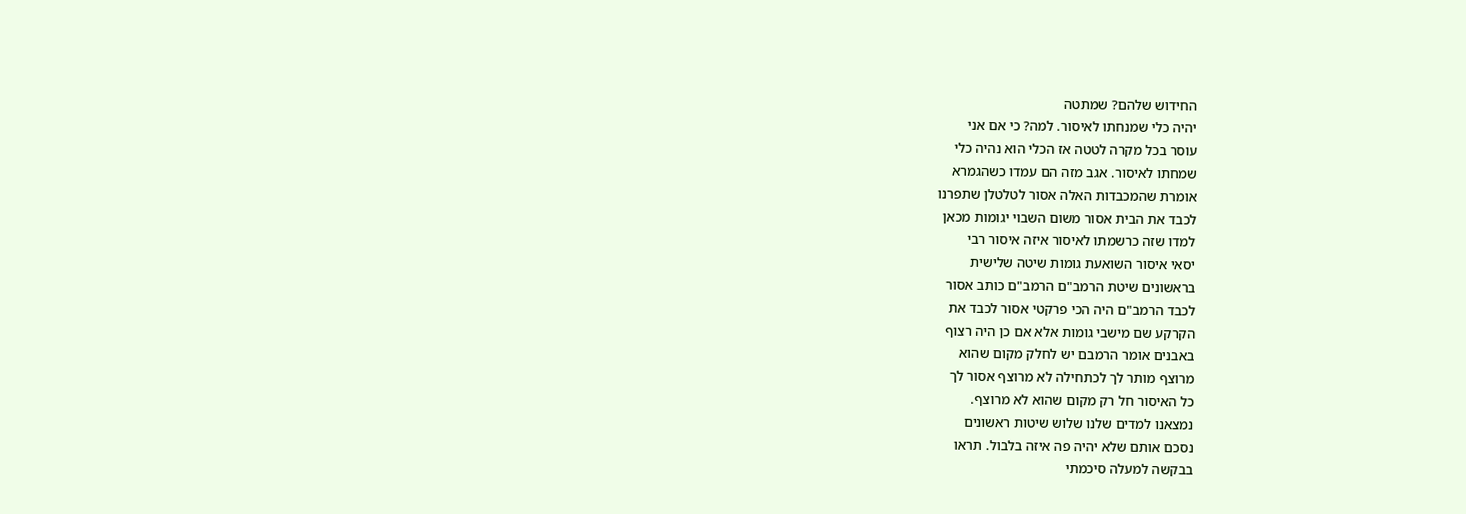החידוש שלהם? שמתטה
יהיה כלי שמנחתו לאיסור. למה? כי אם אני
עוסר בכל מקרה לטטה אז הכלי הוא נהיה כלי
שמחתו לאיסור. אגב מזה הם עמדו כשהגמרא
אומרת שהמכבדות האלה אסור לטלטלן שתפרנו
לכבד את הבית אסור משום השבוי יגומות מכאן
למדו שזה כרשמתו לאיסור איזה איסור רבי
יסאי איסור השואעת גומות שיטה שלישית
בראשונים שיטת הרמב"ם הרמב"ם כותב אסור
לכבד הרמב"ם היה הכי פרקטי אסור לכבד את
הקרקע שם מישבי גומות אלא אם כן היה רצוף
באבנים אומר הרמבם יש לחלק מקום שהוא
מרוצף מותר לך לכתחילה לא מרוצף אסור לך
כל האיסור חל רק מקום שהוא לא מרוצף.
נמצאנו למדים שלנו שלוש שיטות ראשונים
נסכם אותם שלא יהיה פה איזה בלבול. תראו
בבקשה למעלה סיכמתי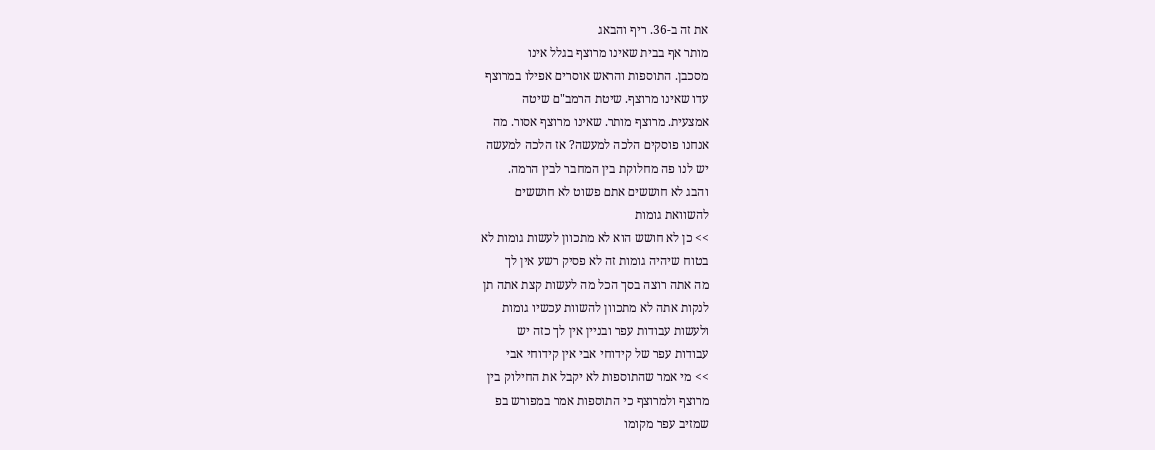את זה ב-36. ריף והבאג
מותר אף בבית שאינו מרוצף בגלל אינו
מסכבן. התוספות והראש אוסרים אפילו במרוצף
עדו שאינו מרוצף. שיטת הרמב"ם שיטה
אמצעית. מרוצף מותר. שאינו מרוצף אסור. מה
אנחנו פוסקים הלכה למעשה? אז הלכה למעשה
יש לנו פה מחלוקת בין המחבר לבין הרמה.
והבג לא חוששים אתם פשוט לא חוששים
להשוואת גומות
>> כן לא חושש הוא לא מתכוון לעשות גומות לא
בטוח שיהיה גומות זה לא פסיק רשע אין לך
מה אתה רוצה בסך הכל מה לעשות קצת אתה תן
לנקות אתה לא מתכוון להשוות עכשיו גומות
ולעשות עבודות עפר ובניין אין לך כזה יש
עבודות עפר של קידוחי אבי אין קידוחי אבי
>> מי אמר שהתוספות לא יקבל את החילוק בין
מרוצף ולמרוצף כי התוספות אמר במפורש בפ
שמזיב עפר מקומו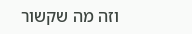וזה מה שקשור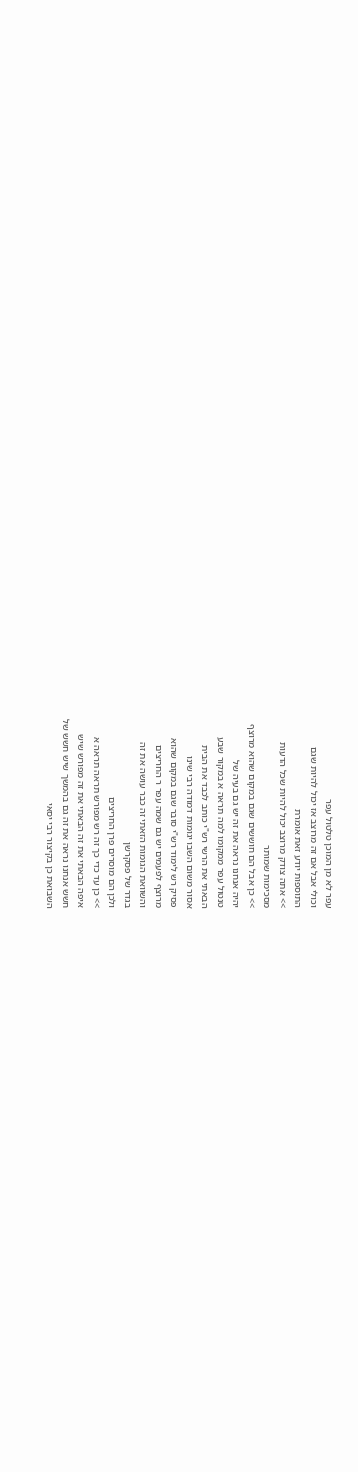עפר לא מן המוכן טלטול עפר
וכולי אבל אם זה מרוצב אז יכול להיות שגם
התוספות יודע זאת אומרת
>> אתה צודק מרוצב יכול להיות שכל הדעות
מסכימות שמותר
>> כן אבל הם חוששים שגם במקום שהוא מרוצף
יהיה אנחנו נראה את זה יש גם בעיה של
טנטול עפר ממקומו למה תראה א במקור שבע
הבאתי את הרשי רש"י כותב לכבד את הבית
אסור משום השבו יגומות דמודה רבי שינו
פסיק רש לימוד רש"י סובר שגם במקום שהוא
מרוצף לפעמים יש גם שמה עפר ר החריצים
והשוואת הגומות הזאתי זה כבר עושה את זה
בגדר של פסקרשן
ולכן הם מוסרים פרן החריצים
>> כן עד כדי כך זה רש מפורש תראה תראה א
איפה הבאתי את זה הבאתי את זה מפורש שיש
חשש אנחנו נראה את זה גם בהמשך שיש חשש של
השבואת כן בקיצור רבי יסאי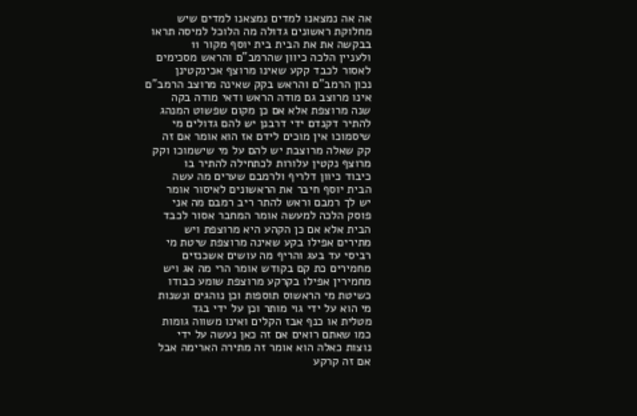אה אה נמצאנו למדים נמצאנו למדים שיש
מחלוקת ראשונים גדולה מה הלוכל למיסה תראו
בבקשה את את הבית בית יוסף מקור 11
ולעניין הלכה כיוון שהרמב"ם והראש מסכימים
לאסור לכבד קקע שאינו מרוצף אכינקטינן
נכון הרמב"ם והראש בקק שאינה מרוצב הרמב"ם
אינו מרוצב גם מודה הראש ודאי מודה בקה
שנה מרוצפת אלא אם כן מקום שפשוט המנהג
להתיר דקנדם ידי דרבנן יש להם גדולים מי
שיסמוכו אין מוכים לידם אז הוא אומר אם זה
קק שאלה מרוצבת יש להם על מי שישמוכו וקק
מרוצף נקטין עלורות לכתחילה להתיר בו
כיבוד כיוון דלריף ולרמבם שערים מה עשה
הבית יוסף חיבר את הראשונים לאיסור אומר
יש לך רמבם וראש להתר ריב רמבם מה אני
פוסק הלכה למעשה אומר המחבר אסור לכבד
הבית אלא אם כן הקהע היא מרוצפת ויש
מתירים אפילו בקע שאינה מרוצפת שיטת מי
רביסי עד בעג והריף מה עושים אשכנזים
מחמירים כת קם בקודש אומר הרי מה אג ויש
מחמירין אפילו בקרקע מרוצפת שומע כבודו
כשיטת מי הראשוס תוספות וכן נוהגים ונשנות
מי הוא על ידי גוי מותר וכן על ידי בגד
מטלית או כנף אבז הקלים ואינו משווה גומות
כמו שאתם רואים אם זה כאן נעשה על ידי
נוצות כאלה הוא אומר זה מתירה הארימה אבל
אם זה קרקע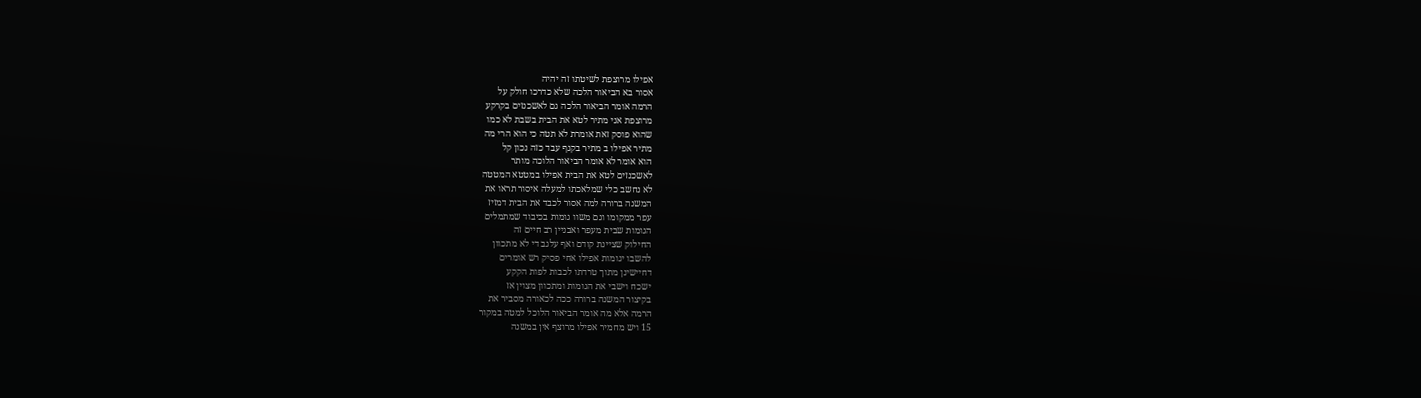אפילו מרוצפת לשיטתו זה יהיה
אסור בא הביאור הלכה שלא כדרכו חולק על
הרמה אומר הביאור הלכה גם לאשכנזים בקרקע
מרוצפת אני מתיר לטא את הבית בשבת לא כמו
שהוא פוסק זאת אומרת לא תטה כי הוא הרי מה
מתיר אפילו ב מתיר בקנף עבד כזה נכון קל
הוא אומר לא אומר הביאור הלוכה מותר
לאשכנזים לטא את הבית אפילו במטטא המטטה
לא נחשב כלי שמלאכתו למעלה איסור תראו את
המשנה ברורה למה אסור לכבד את הבית דמזיז
עפר ממקומו וגם משוו גומות בכיבוד שמתמלים
הגומות שבית מעפר ואבניין רב חיים זה
החילוק שציינת קודם ואף עלגב די לא מתכוון
להשבו יגומות אפילו אחי פסיק רש אומרים
דחיישינן מתוך טרדתו לכבות לפות הקקע
ישכח וישבי את הגומות ומתכוון מצוין אז
בקיצור המשנה ברורה ככה לכאורה מסביר את
הרמה אלא מה אומר הביאור הלוכל למטה במקור
15 ויש מחמיר אפילו מרוצף אין במשנה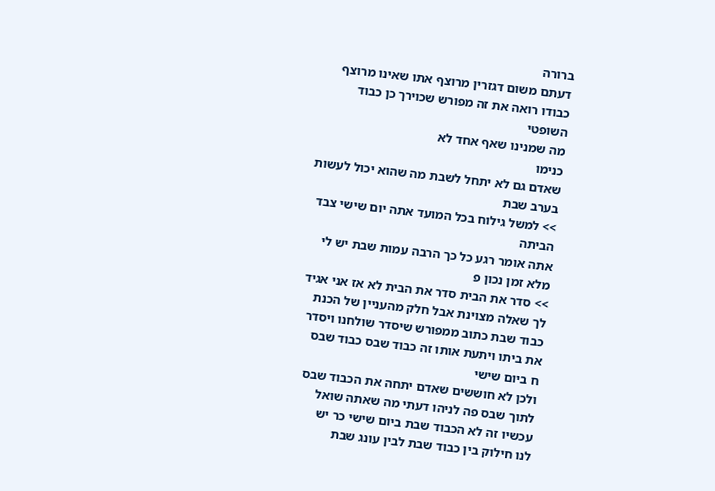ברורה
דעתם משום דגזרין מרוצף אתו שאינו מרוצף
כבודו רואה את זה מפורש שכוירך כן כבוד
השופטי
מה שמנינו שאף אחד לא
כנימו
שאדם גם לא יתחל לשבת מה שהוא יכול לעשות
בערב שבת
>> למשל גילוח בכל המועד אתה יום שישי צבד
הביתה
אתה אומר רגע כל כך הרבה עמות שבת יש לי
מלא זמן נכון פ
>> סדר את הבית סדר את הבית לא אז אני אגיד
לך שאלה מצוינת אבל חלק מהעניין של הכנת
כבוד שבת כתוב ממפורש שיסדר שולחנו ויסדר
את ביתו ויתעת אותו זה כבוד שבס כבוד שבס
ח ביום שישי
ולכן לא חוששים שאדם יתחה את הכבוד שבס
לתוך שבס פה לניהו דעתי מה שאתה שואל
עכשיו זה לא הכבוד שבת ביום שישי כר יש
לנו חילוק בין כבוד שבת לבין עונג שבת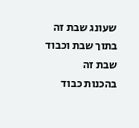שעונג שבת זה בתוך שבת וכבוד שבת זה
בהכנות כבוד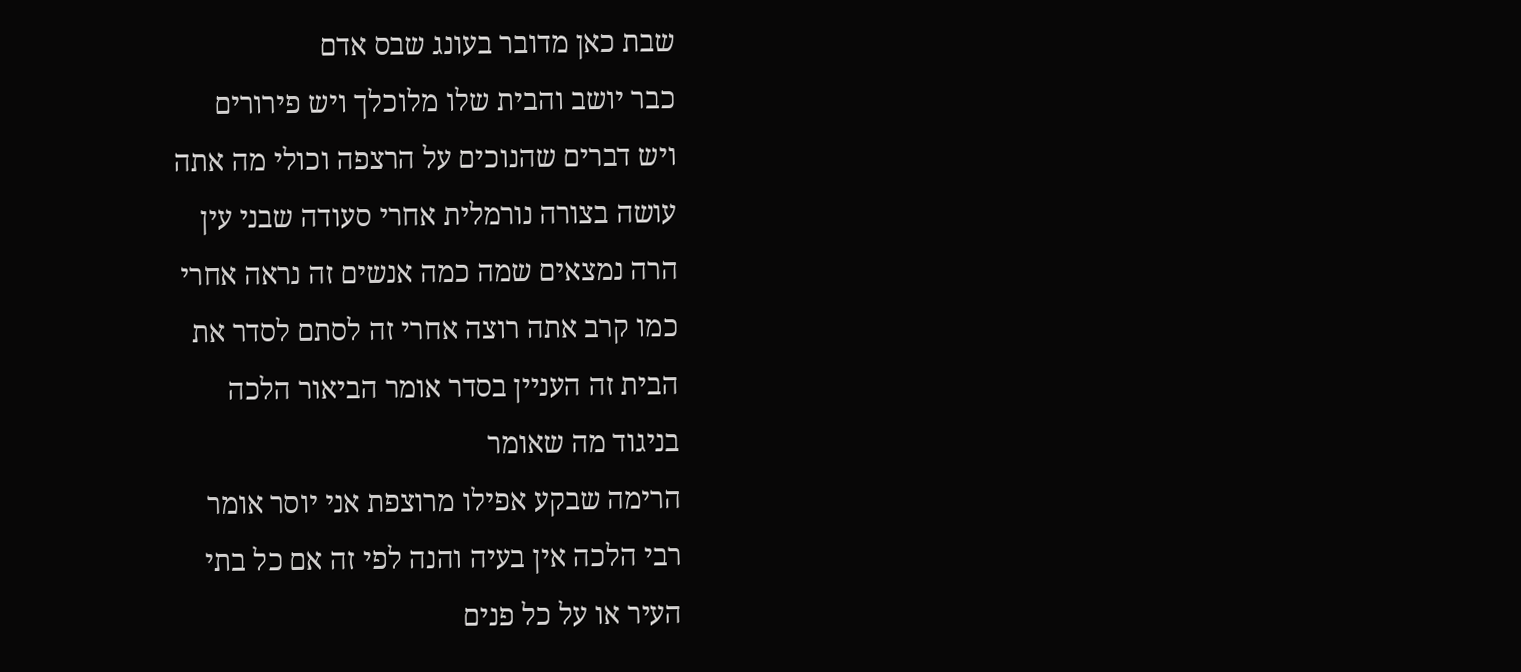שבת כאן מדובר בעונג שבס אדם
כבר יושב והבית שלו מלוכלך ויש פירורים
ויש דברים שהנוכים על הרצפה וכולי מה אתה
עושה בצורה נורמלית אחרי סעודה שבני עין
הרה נמצאים שמה כמה אנשים זה נראה אחרי
כמו קרב אתה רוצה אחרי זה לסתם לסדר את
הבית זה העניין בסדר אומר הביאור הלכה
בניגוד מה שאומר
הרימה שבקע אפילו מרוצפת אני יוסר אומר
רבי הלכה אין בעיה והנה לפי זה אם כל בתי
העיר או על כל פנים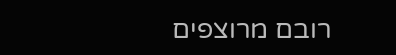רובם מרוצפים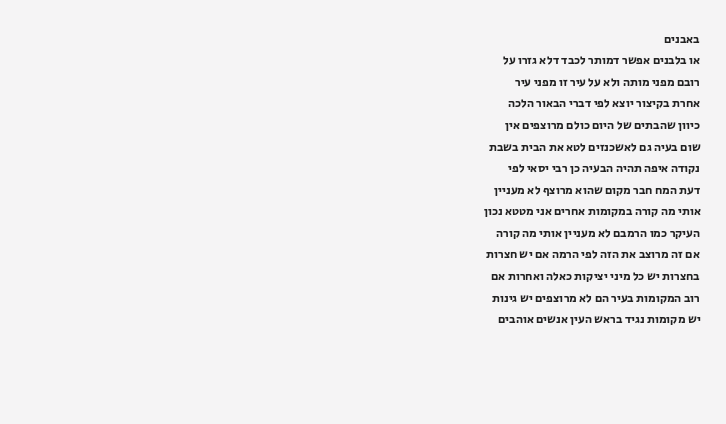באבנים
או בלבנים אפשר דמותר לכבד דלא גזרו על
רובם מפני מותה ולא על עיר זו מפני עיר
אחרת בקיצור יוצא לפי דברי הבאור הלכה
כיוון שהבתים של היום כולם מרוצפים אין
שום בעיה גם לאשכנזים לטא את הבית בשבת
נקודה איפה תהיה הבעיה כן רבי יסאי לפי
דעת המח חבר מקום שהוא מרוצף לא מעניין
אותי מה קורה במקומות אחרים אני מטטא נכון
העיקר כמו הרמבם לא מעניין אותי מה קורה
אם זה מרוצב את הזה לפי הרמה אם יש חצרות
בחצרות יש כל מיני יציקות כאלה ואחרות אם
רוב המקומות בעיר הם לא מרוצפים יש גינות
יש מקומות נגיד בראש העין אנשים אוהבים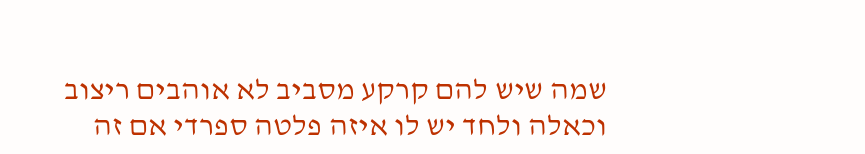שמה שיש להם קרקע מסביב לא אוהבים ריצוב
וכאלה ולחד יש לו איזה פלטה ספרדי אם זה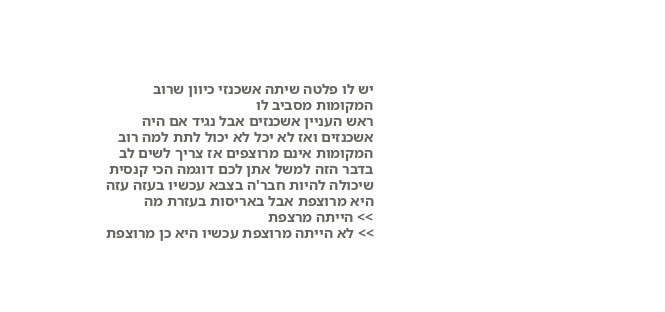יש לו פלטה שיתה אשכנזי כיוון שרוב
המקומות מסביב לו
ראש העניין אשכנזים אבל נגיד אם היה
אשכנזים ואז לא יכל לא יכול לתת למה רוב
המקומות אינם מרוצפים אז צריך לשים לב
בדבר הזה למשל אתן לכם דוגמה הכי קנסית
שיכולה להיות חבר'ה בצבא עכשיו בעזה עזה
היא מרוצפת אבל באריסות בעזרת מה
>> הייתה מרצפת
>> לא הייתה מרוצפת עכשיו היא כן מרוצפת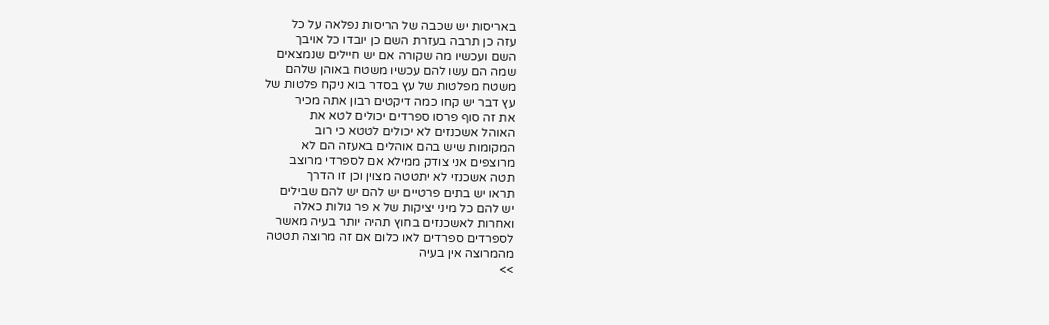באריסות יש שכבה של הריסות נפלאה על כל
עזה כן תרבה בעזרת השם כן יובדו כל אויבך
השם ועכשיו מה שקורה אם יש חיילים שנמצאים
שמה הם עשו להם עכשיו משטח באוהן שלהם
משטח מפלטות של עץ בסדר בוא ניקח פלטות של
עץ דבר יש קחו כמה דיקטים רבון אתה מכיר
את זה סוף פרסו ספרדים יכולים לטא את
האוהל אשכנזים לא יכולים לטטא כי רוב
המקומות שיש בהם אוהלים באעזה הם לא
מרוצפים אני צודק ממילא אם לספרדי מרוצב
תטה אשכנזי לא יתטטה מצוין וכן זו הדרך
תראו יש בתים פרטיים יש להם יש להם שבילים
יש להם כל מיני יציקות של א פר גולות כאלה
ואחרות לאשכנזים בחוץ תהיה יותר בעיה מאשר
לספרדים ספרדים לאו כלום אם זה מרוצה תטטה
מהמרוצה אין בעיה
>>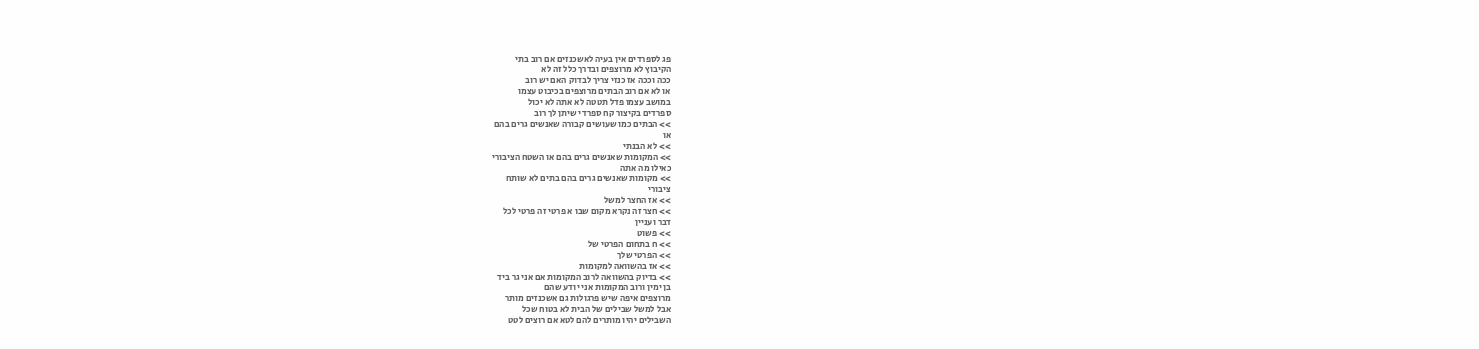פג לספרדים אין בעיה לאשכנזים אם רוב בתי
הקיבוץ לא מרוצפים ובדרך כלל זה לא
ככה וככה אז כנזי צריך לבדוק האם יש רוב
או לא אם רוב הבתים מרוצפים בכיבוט עצמו
במושב עצמו פדל תטטה לא אתה לא יכול
ספרדים בקיצור קח ספרדי שיתן לך רוב
>> הבתים כמו שעושים קבורה שאנשים גרים בהם
או
>> לא הבנתי
>> המקומות שאנשים גרים בהם או השטח הציבורי
כאילו מה אתה
>> מקומות שאנשים גרים בהם בתים לא שותח
ציבורי
>> אז החצר למשל
>> חצר זה נקרא מקום שבו א פרטי זה פרטי לכל
דבר ועניין
>> פשוט
>> ח בתחום הפרטי של
>> הפרטי שלך
>> אז בהשוואה למקומות
>> בדיוק בהשוואה לרוב המקומות אם אני גר ביד
בן ימין ורוב המקומות אני יודע שהם
מרוצפים איפה שיש פרגולות גם אשכנזים מותר
אבל למשל שבילים של הבית לא בטוח שכל
השבילים יהיו מותרים להם לטא אם רוצים לטט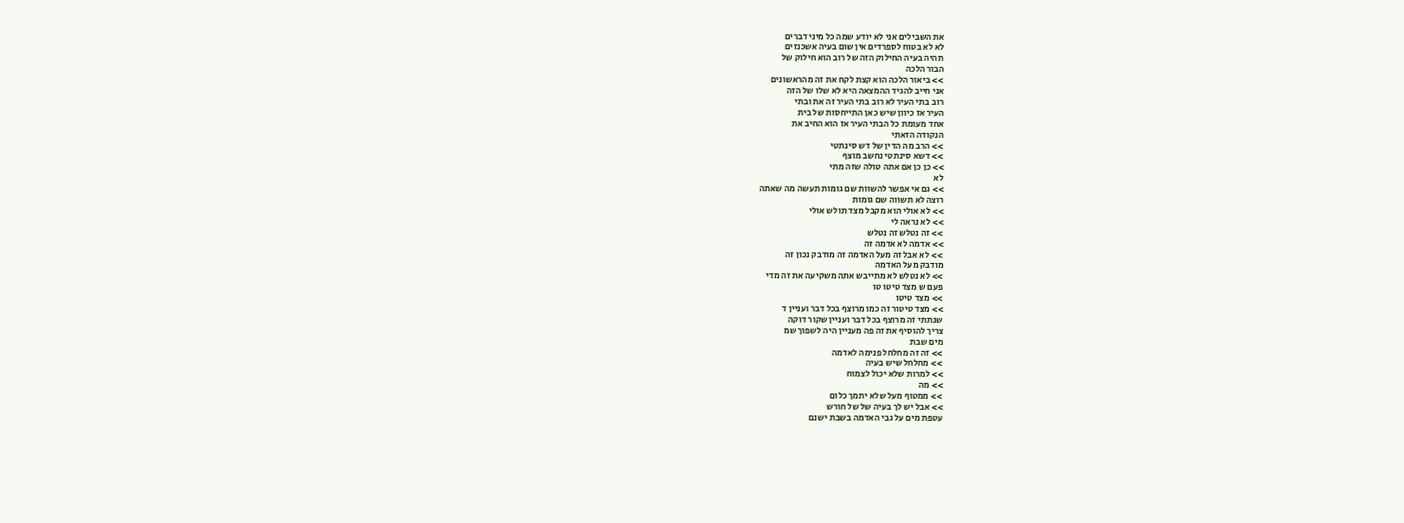את השבילים אני לא יודע שמה כל מיני דברים
לא לא בטוח לספרדים אין שום בעיה אשכנזים
תהיה בעיה החילוק הזה של רוב הוא חילוק של
הבור הלכה
>> ביאור הלכה הוא קצת לקח את זה מהראשונים
אני חייב להגיד ההמצאה היא לא שלו של הזה
רוב בתי העיר לא רוב בתי העיר זה את ובתי
העיר אז כיוון שיש כאן התייחסות של בית
אחד מעומת כל הבתי העיר אז הוא החיב את
הנקודה הזאתי
>> הרב מה הדין של דש סינתטי
>> דשא סינתטי נחשב מוצף
>> כן כן אם אתה טולה שזה מתי
לא
>> גם אי אפשר להשוות שם גומות תעשה מה שאתה
רוצה לא תשווה שם גומות
>> לא אולי הוא מקבל מצד תולש אולי
>> לא נראה לי
>> זה נטלש זה נטלש
>> אדמה לא אדמה זה
>> לא אבל זה מעל האדמה זה מודבק נכון זה
מודבק מעל האדמה
>> לא נטלש לא מתייבש אתה משקיעה את זה מדי
פעם ש מצד טיטו טו
>> מצד טיטו
>> מצד טיטור זה כמו מרוצף בכל דבר ועניין ד
שנתתי זה מרוצף בכל דבר ועניין שקור דוקה
צריך להוסיף את זה פה מעניין היה לשפוך שמ
מים שבת
>> זה זה מחלחל פנימה לאדמה
>> מחלחל שיש בעיה
>> למרות שלא יכול לצמוח
>> מה
>> ממטוף מעל שלא יתמך כלום
>> אבל יש לך בעיה של של חורש
עטפת מים על גבי האדמה בשבת ישנם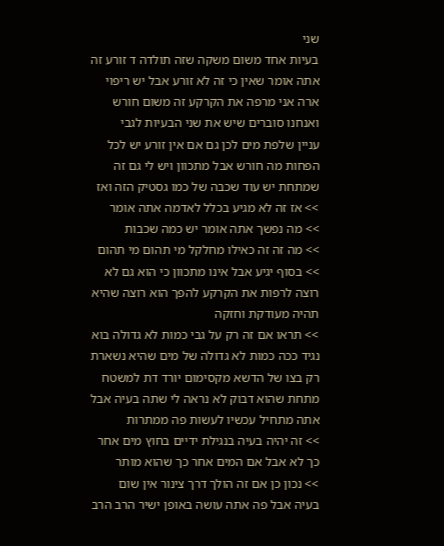שני
בעיות אחד משום משקה שזה תולדה ד זורע זה
אתה אומר שאין כי זה לא זורע אבל יש ריפוי
ארה אני מרפה את הקרקע זה משום חורש
ואנחנו סוברים שיש את שני הבעיות לגבי
עניין שלפת מים לכן גם אם אין זורע יש לכל
הפחות מה חורש אבל מתכוון ויש לי גם זה
שמתחת יש עוד שכבה של כמו גסטיק הזה ואז
>> אז זה לא מגיע בכלל לאדמה אתה אומר
>> מה נפשך אתה אומר יש כמה שכבות
>> מה זה זה כאילו מחלקל מי תהום מי תהום
>> בסוף יגיע אבל אינו מתכוון כי הוא גם לא
רוצה לרפות את הקרקע להפך הוא רוצה שהיא
תהיה מעודקת וחזקה
>> תראו אם זה רק על גבי כמות לא גדולה בוא
נגיד ככה כמות לא גדולה של מים שהיא נשארת
רק בצו של הדשא מקסימום יורד דת למשטח
מתחת שהוא דבוק לא נראה לי שתה בעיה אבל
אתה מתחיל עכשיו לעשות פה ממתרות
>> זה יהיה בעיה בנגילת ידיים בחוץ מים אחר
כך לא אבל אם המים אחר כך שהוא מותר
>> נכון כן אם זה הולך דרך צינור אין שום
בעיה אבל פה אתה עושה באופן ישיר הרב הרב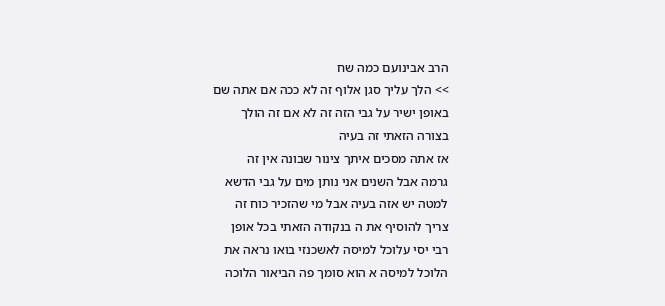הרב אבינועם כמה שח
>> הלך עליך סגן אלוף זה לא ככה אם אתה שם
באופן ישיר על גבי הזה זה לא אם זה הולך
בצורה הזאתי זה בעיה
אז אתה מסכים איתך צינור שבונה אין זה
גרמה אבל השנים אני נותן מים על גבי הדשא
למטה יש אזה בעיה אבל מי שהזכיר כוח זה
צריך להוסיף את ה בנקודה הזאתי בכל אופן
רבי יסי עלוכל למיסה לאשכנזי בואו נראה את
הלוכל למיסה א הוא סומך פה הביאור הלוכה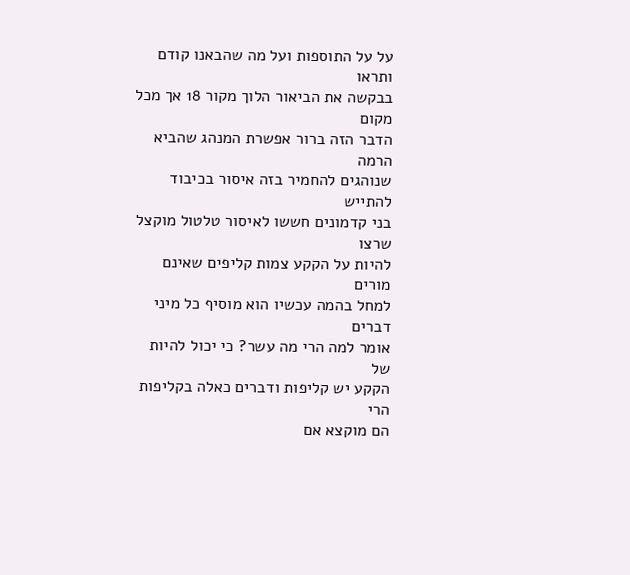על על התוספות ועל מה שהבאנו קודם ותראו
בבקשה את הביאור הלוך מקור 18 אך מכל מקום
הדבר הזה ברור אפשרת המנהג שהביא הרמה
שנוהגים להחמיר בזה איסור בכיבוד להתייש
בני קדמונים חששו לאיסור טלטול מוקצל שרצו
להיות על הקקע צמות קליפים שאינם מורים
למחל בהמה עכשיו הוא מוסיף כל מיני דברים
אומר למה הרי מה עשר? כי יכול להיות של
הקקע יש קליפות ודברים כאלה בקליפות הרי
הם מוקצא אם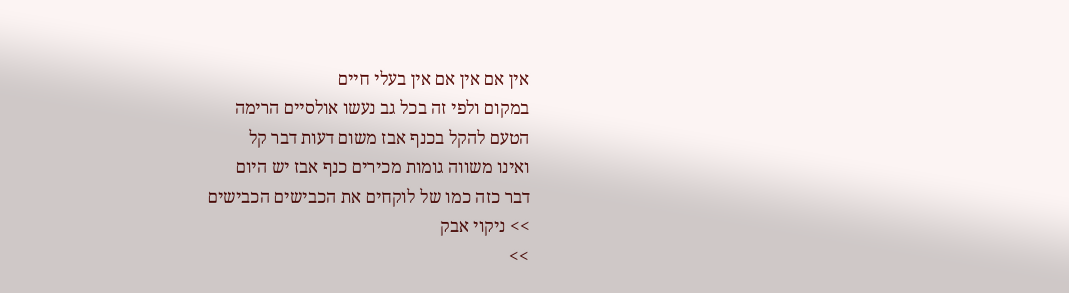אין אם אין אם אין בעלי חיים
במקום ולפי זה בכל גב נעשו אולסיים הרימה
הטעם להקל בכנף אבז משום דעות דבר קל
ואינו משווה גומות מכירים כנף אבז יש היום
דבר כזה כמו של לוקחים את הכבישים הכבישים
>> ניקוי אבק
>>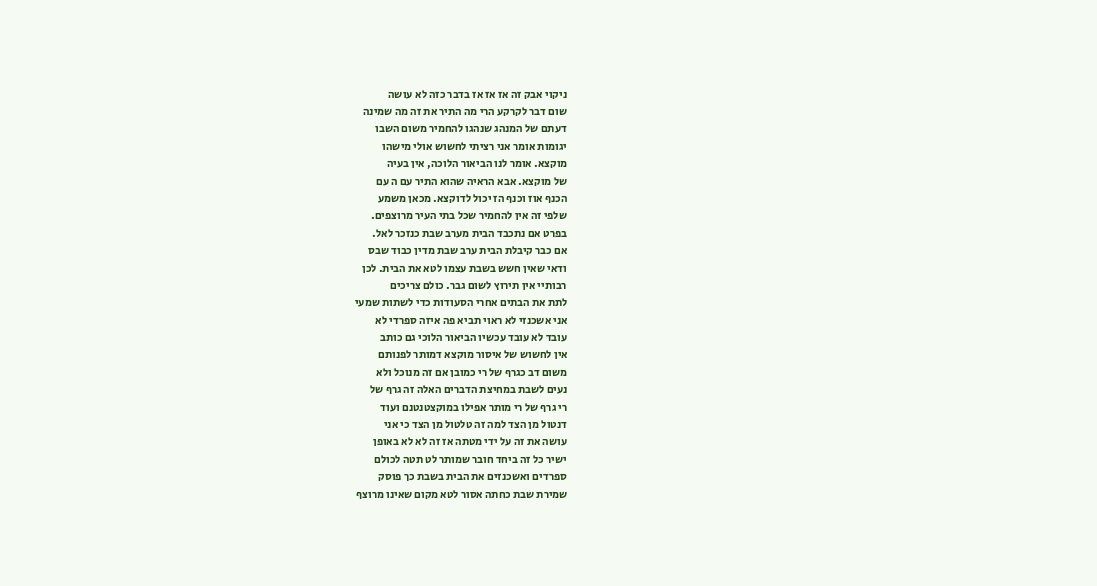ניקוי אבק זה אז אז אז בדבר כזה לא עושה
שום דבר לקרקע הרי מה התיר את זה מה שמינה
דעתם של המנהג שנהגו להחמיר משום השבו
יגומות אומר אני רציתי לחשוש אולי מישהו
מוקצא. אומר לנו הביאור הלוכה, אין בעיה
של מוקצא. אבא הראיה שהוא התיר עם ה עם
הכנף אוז וכנף הז יכול לדוקצא. מכאן משמע
שלפי זה אין להחמיר שכל בתי העיר מרוצפים.
בפרט אם נתכבד הבית מערב שבת כנזכר לאל.
אם כבר קיבלת הבית ערב שבת מדין כבוד שבס
ודאי שאין חשש בשבת עצמו לטא את הבית. לכן
רבותיי אין תירוץ לשום גבר. כולם צריכים
לתת את הבתים אחרי הסעודות כדי לשתות שמעי
אני אשכנזי לא ראוי תביא פה איזה ספרדי לא
עובד לא עובד עכשיו הביאור הלוכי גם כותב
אין לחשוש של איסור מוקצא דמותר לפנותם
משום דב כגרף של רי כמובן אם זה מנוכל ולא
נעים לשבת במחיצת הדברים האלה זה גרף של
רי גרף של רי מותר אפילו במוקצטנטנם ועוד
דנטול מן הצד למה זה טלטול מן הצד כי אני
עושה את זה על ידי מטתה אז זה לא לא באופן
ישיר כל זה ביחד חובר שמותר לט תטה לכולם
ספרדים ואשכנזים את הבית בשבת כך פוסק
שמירת שבת כחתה אסור לטא מקום שאינו מרוצף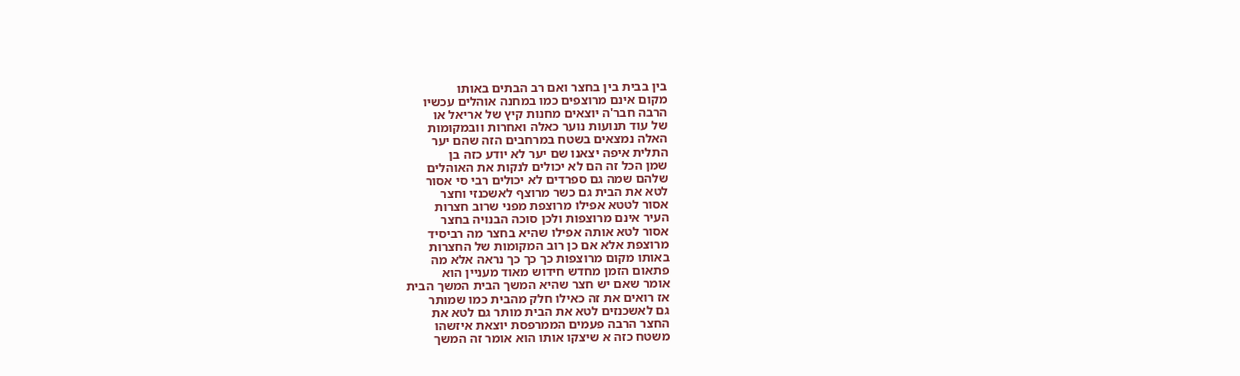בין בבית בין בחצר ואם רב הבתים באותו
מקום אינם מרוצפים כמו במחנה אוהלים עכשיו
הרבה חבר'ה יוצאים מחנות קיץ של אריאל או
של עוד תנועות נוער כאלה ואחרות וובמקומות
האלה נמצאים בשטח במרחבים הזה שהם יער
התלית איפה יצאנו שם יער לא יודע כזה בן
שמן הכל זה הם לא יכולים לנקות את האוהלים
שלהם שמה גם ספרדים לא יכולים רבי סי אסור
לטא את הבית גם כשר מרוצף לאשכנזי וחצר
אסור לטטא אפילו מרוצפת מפני שרוב חצרות
העיר אינם מרוצפות ולכן סוכה הבנויה בחצר
אסור לטא אותה אפילו שהיא בחצר מה רביסיד
מרוצפת אלא אם כן רוב המקומות של החצרות
באותו מקום מרוצפות כך כך כך נראה אלא מה
פתאום הזמן מחדש חידוש מאוד מעניין הוא
אומר שאם יש חצר שהיא המשך הבית המשך הבית
אז רואים את זה כאילו חלק מהבית כמו שמותר
גם לאשכנזים לטא את הבית מותר גם לטא את
החצר הרבה פעמים הממרפסת יוצאת איזשהו
משטח כזה א שיצקו אותו הוא אומר זה המשך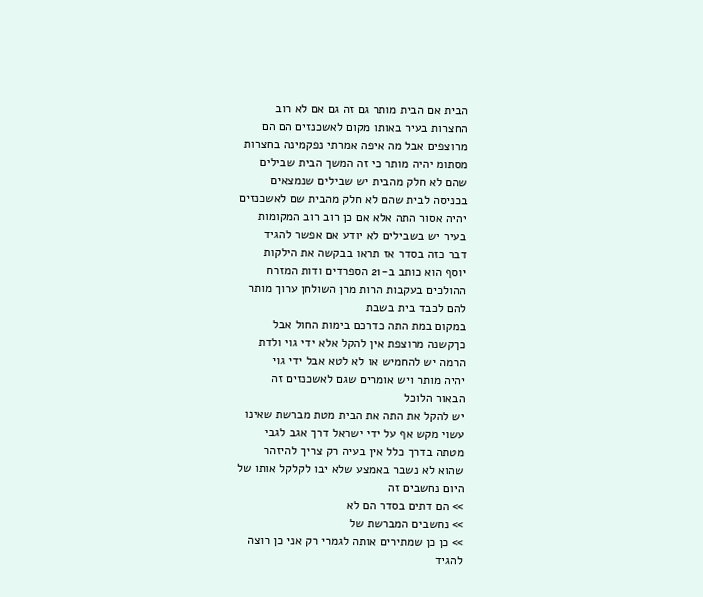הבית אם הבית מותר גם זה גם אם לא רוב
החצרות בעיר באותו מקום לאשכנזים הם הם
מרוצפים אבל מה איפה אמרתי נפקמינה בחצרות
מסתומ יהיה מותר כי זה המשך הבית שבילים
שהם לא חלק מהבית יש שבילים שנמצאים
בכניסה לבית שהם לא חלק מהבית שם לאשכנזים
יהיה אסור התה אלא אם כן רוב רוב המקומות
בעיר יש בשבילים לא יודע אם אפשר להגיד
דבר כזה בסדר אז תראו בבקשה את הילקות
יוסף הוא כותב ב-21 הספרדים ודות המזרח
ההולכים בעקבות הרות מרן השולחן ערוך מותר
להם לכבד בית בשבת
במקום במת התה כדרכם בימות החול אבל
כךקשנה מרוצפת אין להקל אלא ידי גוי ולדת
הרמה יש להחמיש או לא לטא אבל ידי גוי
יהיה מותר ויש אומרים שגם לאשכנזים זה
הבאור הלוכל
יש להקל את התה את הבית מטת מברשת שאינו
עשוי מקש אף על ידי ישראל דרך אגב לגבי
מטתה בדרך כלל אין בעיה רק צריך להיזהר
שהוא לא נשבר באמצע שלא יבו לקלקל אותו של
היום נחשבים זה
>> הם דתים בסדר הם לא
>> נחשבים המברשת של
>> כן כן שמתירים אותה לגמרי רק אני כן רוצה
להגיד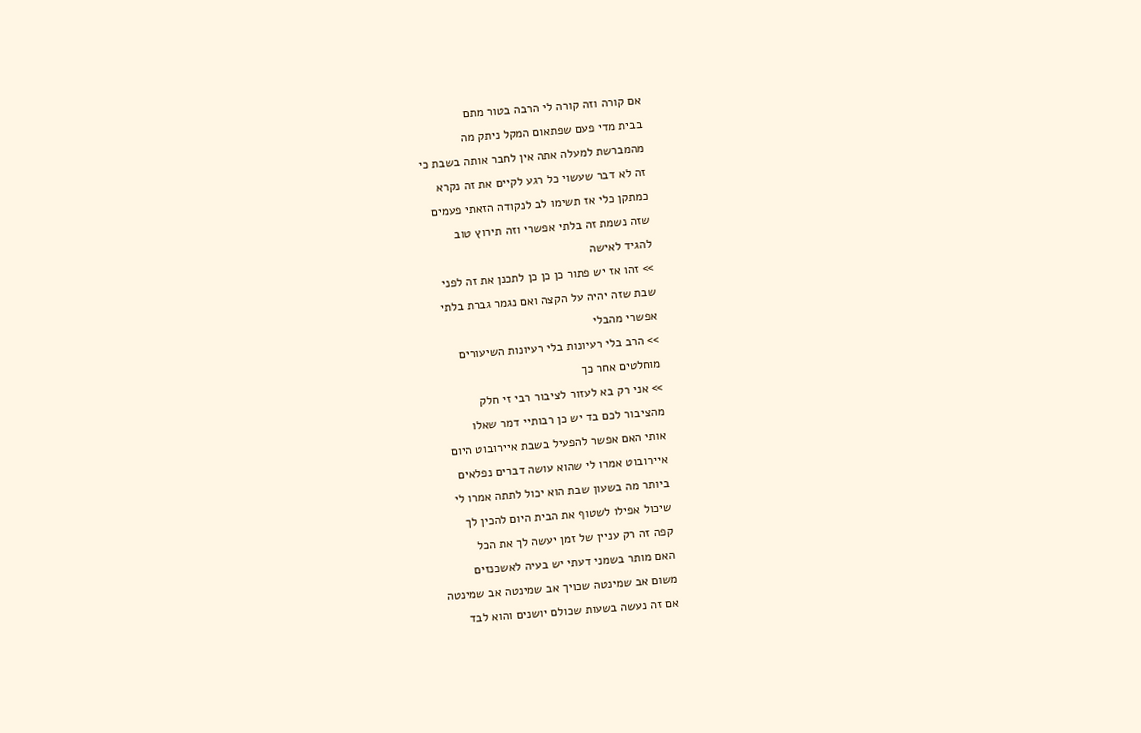אם קורה וזה קורה לי הרבה בטור מתם
בבית מדי פעם שפתאום המקל ניתק מה
מהמברשת למעלה אתה אין לחבר אותה בשבת כי
זה לא דבר שעשוי כל רגע לקיים את זה נקרא
כמתקן כלי אז תשימו לב לנקודה הזאתי פעמים
שזה נשמת זה בלתי אפשרי וזה תירוץ טוב
להגיד לאישה
>> זהו אז יש פתור כן כן כן לתכנן את זה לפני
שבת שזה יהיה על הקצה ואם נגמר גברת בלתי
אפשרי מהבלי
>> הרב בלי רעיונות בלי רעיונות השיעורים
מוחלטים אחר כך
>> אני רק בא לעזור לציבור רבי זי חלק
מהציבור לכם בד יש כן רבותיי דמר שאלו
אותי האם אפשר להפעיל בשבת איירובוט היום
איירובוט אמרו לי שהוא עושה דברים נפלאים
ביותר מה בשעון שבת הוא יכול לתתה אמרו לי
שיכול אפילו לשטוף את הבית היום להכין לך
קפה זה רק עניין של זמן יעשה לך את הכל
האם מותר בשמני דעתי יש בעיה לאשכנזים
משום אב שמינטה שכויך אב שמינטה אב שמינטה
אם זה נעשה בשעות שכולם יושנים והוא לבד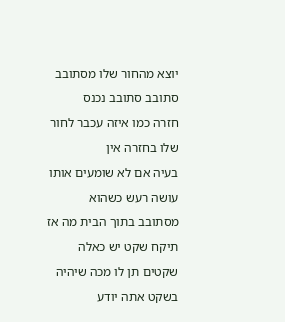יוצא מהחור שלו מסתובב סתובב סתובב נכנס
חזרה כמו איזה עכבר לחור שלו בחזרה אין
בעיה אם לא שומעים אותו עושה רעש כשהוא
מסתובב בתוך הבית מה אז תיקח שקט יש כאלה
שקטים תן לו מכה שיהיה בשקט אתה יודע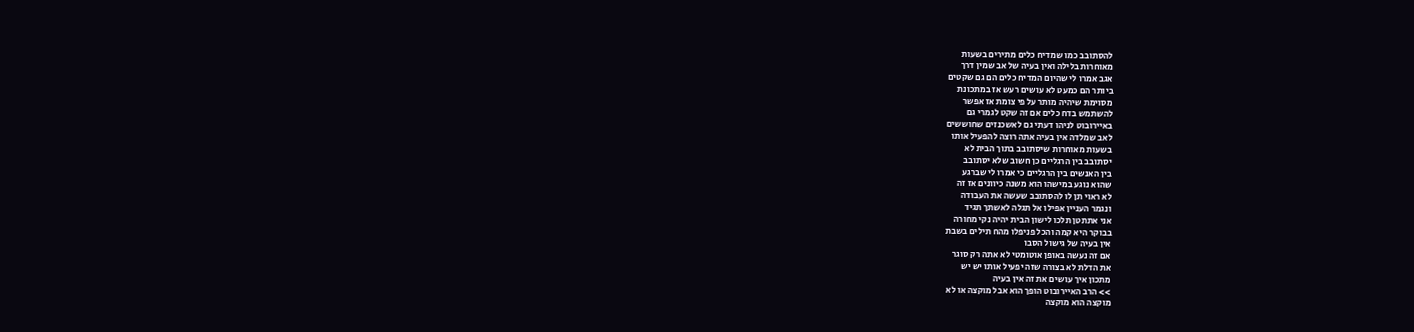להסתובב כמו שמדיח כלים מתירים בשעות
מאוחרות בלילה ואין בעיה של אב שמין דרך
אגב אמרו לי שהיום המדיח כלים הם גם שקטים
ביותר הם כמעט לא עושים רעש אז במתכונת
מסוימת שיהיה מותר על פי צומת אז אפשר
להשתמש בדח כלים אם זה שקט לגמרי גם
באיירובוט לניהו דעתי גם לאשכנזים שחוששים
לאב שמלדה אין בעיה אתה רוצה להפעיל אותו
בשעות מאוחרות שיסתובב בתוך הבית לא
יסתובב בין הרגליים כן חשוב שלא יסתובב
בין האנשים בין הרגליים כי אמרו לי שברגע
שהוא נוגע במישהו הוא משנה כיוונים אז זה
לא ראוי תן לו להסתובב שעשה את העבודה
ונגמר העניין אפילו אל תגלה לאשתך תגיד
אני אתתטן תלכו לישון הבית יהיה נקי מחורה
בבוקר היא קמה והכל פניפלו מהח תילים בשבת
אין בעיה של גישול הסבו
אם זה נעשה באופן אוטומטי לא אתה רק סוגר
את הדלת לא בצורה שזה יפעיל אותו יש יש
מתכון איך עושים את זה אין בעיה
>> הרב האיירובוט הופך הוא אבל מוקצה או לא
מוקצה הוא מוקצה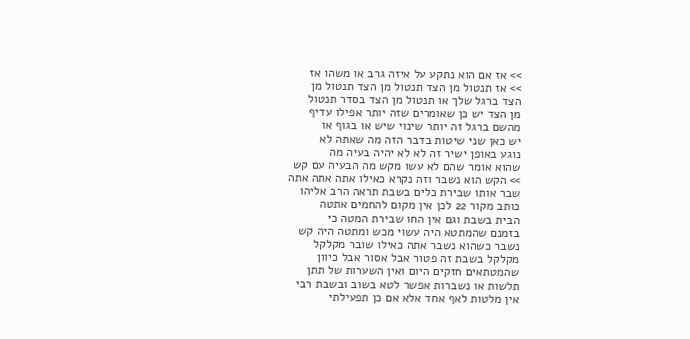>> אז אם הוא נתקע על איזה גרב או משהו אז
>> אז תנטול מן הצד תנטול מן הצד תנטול מן
הצד ברגל שלך או תנטול מן הצד בסדר תנטול
מן הצד יש כן שאומרים שזה יותר אפילו עדיף
מהשם ברגל זה יותר שינוי שיש או בגוף או
יש כאן שני שיטות בדבר הזה מה שאתה לא
נוגע באופן ישיר זה לא לא יהיה בעיה מה
שהוא אומר שהם לא עשו מקש מה הבעיה עם קש
>> הקש הוא נשבר וזה נקרא כאילו אתה אתה אתה
שבר אותו שבירת כלים בשבת תראה הרב אליהו
כותב מקור 22 לכן אין מקום להחמים אתטה
הבית בשבת וגם אין החו שבירת המטה כי
בזמנם שהמתטא היה עשוי מכש ומתטה היה קש
נשבר כשהוא נשבר אתה כאילו שובר מקלקל
מקלקל בשבת זה פטור אבל אסור אבל כיוון
שהמטתאים חזקים היום ואין השערות של תתן
תלשות או נשברות אפשר לטא בשוב ובשבת רבי
אין מלטות לאף אחד אלא אם כן תפעילתי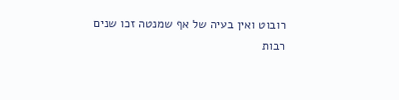רובוט ואין בעיה של אף שמנטה זכו שנים
רבות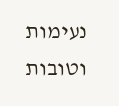נעימות וטובות